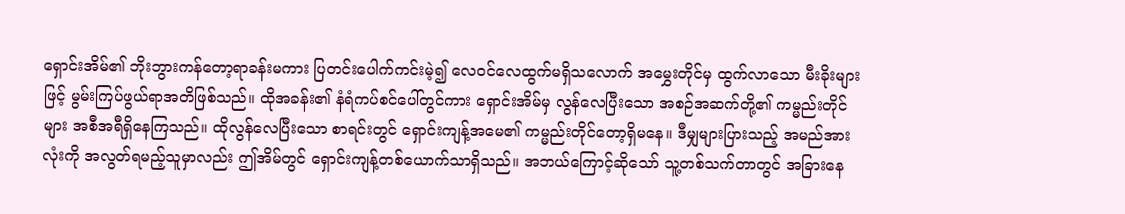ရှောင်းအိမ်၏ ဘိုးဘွားကန်တော့ရာခန်းမကား ပြတင်းပေါက်ကင်းမဲ့၍ လေဝင်လေထွက်မရှိသလောက် အမွှေးတိုင်မှ ထွက်လာသော မီးခိုးများဖြင့် မွမ်းကြပ်ဖွယ်ရာအတိဖြစ်သည်။ ထိုအခန်း၏ နံရံကပ်စင်ပေါ်တွင်ကား ရှောင်းအိမ်မှ လွန်လေပြီးသော အစဉ်အဆက်တို့၏ ကမ္မည်းတိုင်များ အစီအရီရှိနေကြသည်။ ထိုလွန်လေပြီးသော စာရင်းတွင် ရှောင်းကျန့်အမေ၏ ကမ္မည်းတိုင်တော့ရှိမနေ။ ဒီမျှများပြားသည့် အမည်အားလုံးကို အလွတ်ရမည့်သူမှာလည်း ဤအိမ်တွင် ရှောင်းကျန့်တစ်ယောက်သာရှိသည်။ အဘယ်ကြောင့်ဆိုသော် သူ့တစ်သက်တာတွင် အခြားနေ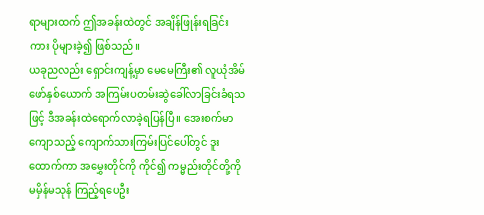ရာများထက် ဤအခန်းထဲတွင် အချိန်ဖြုန်းရခြင်းကား ပိုများခဲ့၍ ဖြစ်သည်။
ယခုညလည်း ရှောင်းကျန့်မှာ မေမေကြီး၏ လူယုံအိမ်ဖော်နှစ်ယောက် အကြမ်းပတမ်းဆွဲခေါ်လာခြင်းခံရသဖြင့် ဒီအခန်းထဲရောက်လာခဲ့ရပြန်ပြီ။ အေးစက်မာကျောသည့် ကျောက်သားကြမ်းပြင်ပေါ်တွင် ဒူးထောက်ကာ အမွှေးတိုင်ကို ကိုင်၍ ကမ္မည်းတိုင်တို့ကို မမှိန်မသုန် ကြည့်ရပေဦး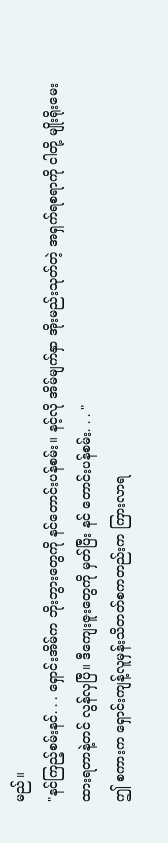မည်။
"နင်ကြည့်စမ်းနင်. . . ရှောင်းအိမ်က ဘိုးဘွားတွေကို နင်တောင်းပန်စမ်း။ နင့်လို အိမ်မျက်နှာ အိုးမည်းသုတ်တဲ့ အရှက်ရစရာကို ငါတို့ မျိုးရိုးမေးထားရတာနဲ့တင် လွန်လှပြီ။ ဒီကျေးဇူးတွေကို မှတ်ပြီး နင် တောင်းပန်စမ်း. . . "
ဤ စကားက ရှောင်းကျန့်လူမှန်းသိတတ်စကတည်းက ကြားလာရ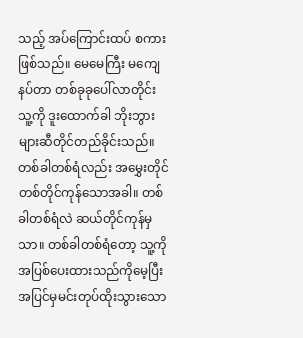သည့် အပ်ကြောင်းထပ် စကားဖြစ်သည်။ မေမေကြီး မကျေနပ်တာ တစ်ခုခုပေါ်လာတိုင်း သူ့ကို ဒူးထောက်ခါ ဘိုးဘွားများဆီတိုင်တည်ခိုင်းသည်။ တစ်ခါတစ်ရံလည်း အမွှေးတိုင် တစ်တိုင်ကုန်သောအခါ။ တစ်ခါတစ်ရံလဲ ဆယ်တိုင်ကုန်မှသာ။ တစ်ခါတစ်ရံတော့ သူ့ကိုအပြစ်ပေးထားသည်ကိုမေ့ပြီး အပြင်မှမင်းတုပ်ထိုးသွားသော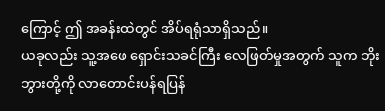ကြောင့် ဤ အခန်းထဲတွင် အိပ်ရရုံသာရှိသည်။
ယခုလည်း သူ့အဖေ ရှောင်းသခင်ကြီး လေဖြတ်မှုအတွက် သူက ဘိုးဘွားတို့ကို လာတောင်းပန်ရပြန်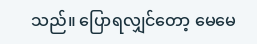သည်။ ပြောရလျှင်တော့ မေမေ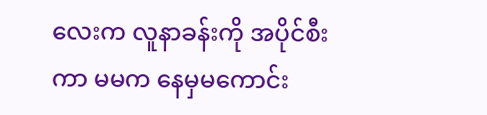လေးက လူနာခန်းကို အပိုင်စီးကာ မမက နေမှမကောင်း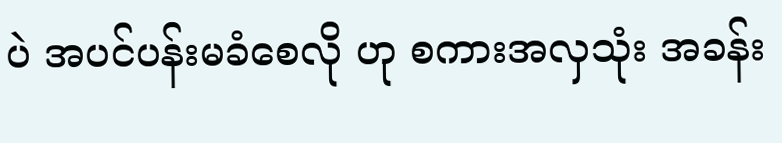ပဲ အပင်ပန်းမခံစေလို ဟု စကားအလှသုံး အခန်း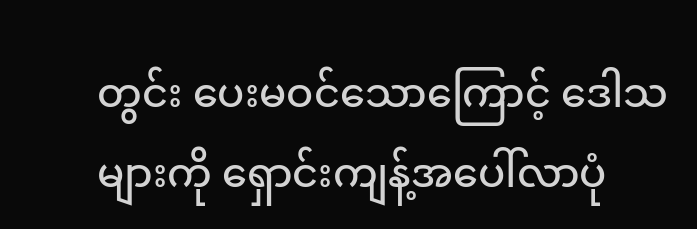တွင်း ပေးမဝင်သောကြောင့် ဒေါသများကို ရှောင်းကျန့်အပေါ်လာပုံ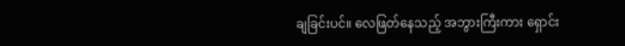ချခြင်းပင်။ လေဖြတ်နေသည့် အဘွားကြီးကား ရှောင်း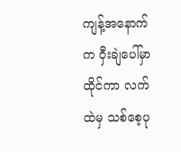ကျန့်အနောက်က ဝှီးချဲပေါ်မှာထိုင်ကာ လက်ထဲမှ သစ်စေ့ပု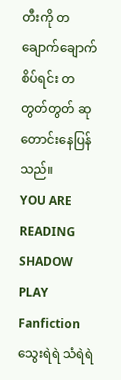တီးကို တချောက်ချောက် စိပ်ရင်း တတွတ်တွတ် ဆုတောင်းနေပြန်သည်။
YOU ARE READING
SHADOW PLAY
Fanfictionသွေးရဲရဲ သံရဲရဲ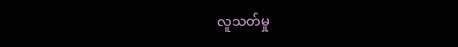လူသတ်မှု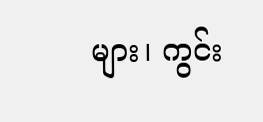များ၊ ကွင်း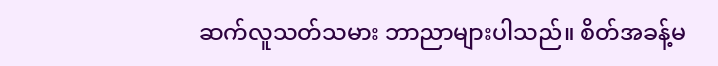ဆက်လူသတ်သမား ဘာညာများပါသည်။ စိတ်အခန့်မ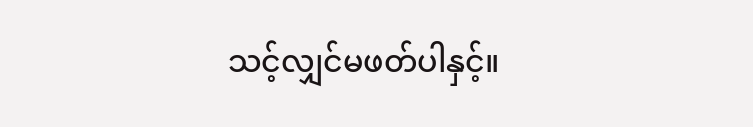သင့်လျှင်မဖတ်ပါနှင့်။